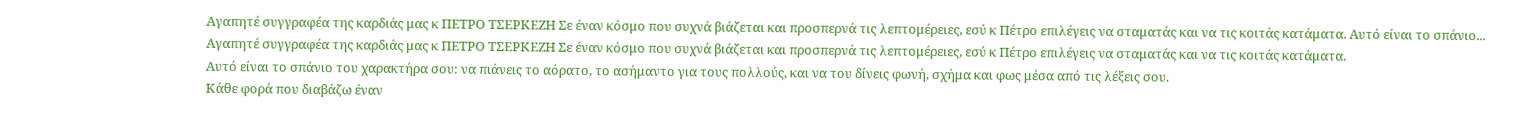Αγαπητέ συγγραφέα της καρδιάς μας κ ΠΕΤΡΟ ΤΣΕΡΚΕΖΗ Σε έναν κόσμο που συχνά βιάζεται και προσπερνά τις λεπτομέρειες, εσύ κ Πέτρο επιλέγεις να σταματάς και να τις κοιτάς κατάματα. Αυτό είναι το σπάνιο...
Αγαπητέ συγγραφέα της καρδιάς μας κ ΠΕΤΡΟ ΤΣΕΡΚΕΖΗ Σε έναν κόσμο που συχνά βιάζεται και προσπερνά τις λεπτομέρειες, εσύ κ Πέτρο επιλέγεις να σταματάς και να τις κοιτάς κατάματα.
Αυτό είναι το σπάνιο του χαρακτήρα σου: να πιάνεις το αόρατο, το ασήμαντο για τους πολλούς, και να του δίνεις φωνή, σχήμα και φως μέσα από τις λέξεις σου.
Κάθε φορά που διαβάζω έναν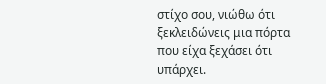στίχο σου, νιώθω ότι ξεκλειδώνεις μια πόρτα που είχα ξεχάσει ότι υπάρχει.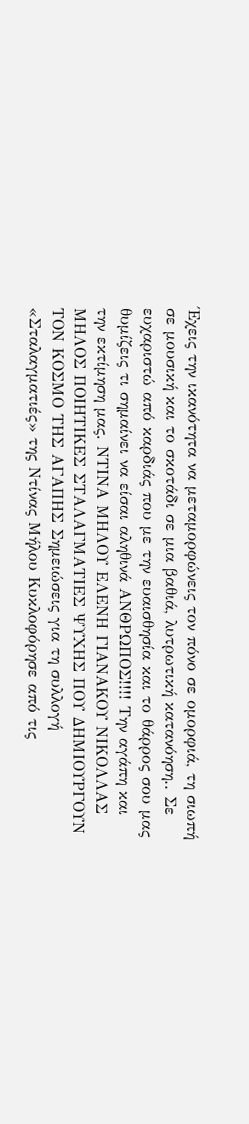Έχεις την ικανότητα να μεταμορφώνεις τον πόνο σε ομορφιά, τη σιωπή σε μουσική και το σκοτάδι σε μια βαθιά, λυτρωτική κατανόηση.. Σε ευχαριστώ από καρδιάς που με την ευαισθησία και το θάρρος σου μας θυμίζεις τι σημαίνει να είσαι αληθινά ΑΝΘΡΩΠΟΣ!!!! Την αγάπη και την εκτίμηση μας. ΝΤΙΝΑ ΜΗΛΟΥ ΕΛΕΝΗ ΓΙΑΝΑΚΟΥ ΝΙΚΟΛΛΑΣ ΜΗΛΟΣ ΠΟΙΗΤΙΚΕΣ ΣΤΑΛΑΓΜΑΤΙΕΣ ΨΥΧΗΣ ΠΟΥ ΔΗΜΙΟΥΡΓΟΥΝ ΤΟΝ ΚΟΣΜΟ ΤΗΣ ΑΓΑΠΗΣ Σημειώσεις για τη συλλογή «Σταλαγματιές» της Ντίνας Μήλου Κυκλοφόρησε από τις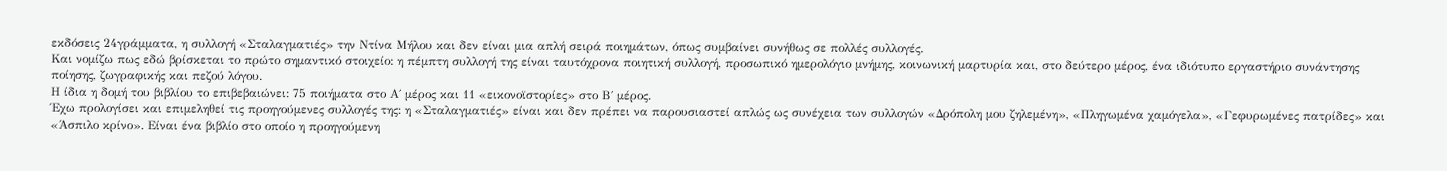εκδόσεις 24γράμματα, η συλλογή «Σταλαγματιές» την Ντίνα Μήλου και δεν είναι μια απλή σειρά ποιημάτων, όπως συμβαίνει συνήθως σε πολλές συλλογές.
Και νομίζω πως εδώ βρίσκεται το πρώτο σημαντικό στοιχείο: η πέμπτη συλλογή της είναι ταυτόχρονα ποιητική συλλογή, προσωπικό ημερολόγιο μνήμης, κοινωνική μαρτυρία και, στο δεύτερο μέρος, ένα ιδιότυπο εργαστήριο συνάντησης ποίησης, ζωγραφικής και πεζού λόγου.
Η ίδια η δομή του βιβλίου το επιβεβαιώνει: 75 ποιήματα στο Α΄ μέρος και 11 «εικονοϊστορίες» στο Β΄ μέρος.
Έχω προλογίσει και επιμεληθεί τις προηγούμενες συλλογές της: η «Σταλαγματιές» είναι και δεν πρέπει να παρουσιαστεί απλώς ως συνέχεια των συλλογών «Δρόπολη μου ζηλεμένη», «Πληγωμένα χαμόγελα», «Γεφυρωμένες πατρίδες» και «Άσπιλο κρίνο». Είναι ένα βιβλίο στο οποίο η προηγούμενη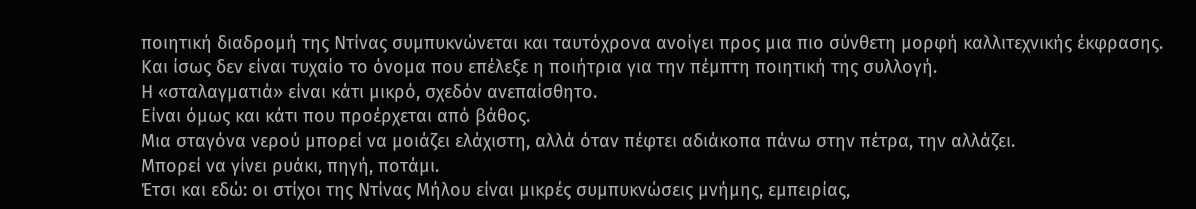ποιητική διαδρομή της Ντίνας συμπυκνώνεται και ταυτόχρονα ανοίγει προς μια πιο σύνθετη μορφή καλλιτεχνικής έκφρασης.
Και ίσως δεν είναι τυχαίο το όνομα που επέλεξε η ποιήτρια για την πέμπτη ποιητική της συλλογή.
Η «σταλαγματιά» είναι κάτι μικρό, σχεδόν ανεπαίσθητο.
Είναι όμως και κάτι που προέρχεται από βάθος.
Μια σταγόνα νερού μπορεί να μοιάζει ελάχιστη, αλλά όταν πέφτει αδιάκοπα πάνω στην πέτρα, την αλλάζει.
Μπορεί να γίνει ρυάκι, πηγή, ποτάμι.
Έτσι και εδώ: οι στίχοι της Ντίνας Μήλου είναι μικρές συμπυκνώσεις μνήμης, εμπειρίας,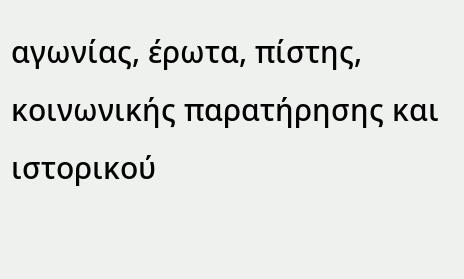αγωνίας, έρωτα, πίστης, κοινωνικής παρατήρησης και ιστορικού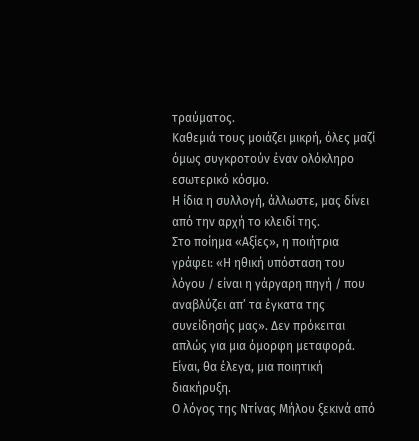τραύματος.
Καθεμιά τους μοιάζει μικρή, όλες μαζί όμως συγκροτούν έναν ολόκληρο εσωτερικό κόσμο.
Η ίδια η συλλογή, άλλωστε, μας δίνει από την αρχή το κλειδί της.
Στο ποίημα «Αξίες», η ποιήτρια γράφει: «Η ηθική υπόσταση του λόγου / είναι η γάργαρη πηγή / που αναβλύζει απ’ τα έγκατα της συνείδησής μας». Δεν πρόκειται απλώς για μια όμορφη μεταφορά.
Είναι, θα έλεγα, μια ποιητική διακήρυξη.
Ο λόγος της Ντίνας Μήλου ξεκινά από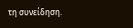τη συνείδηση.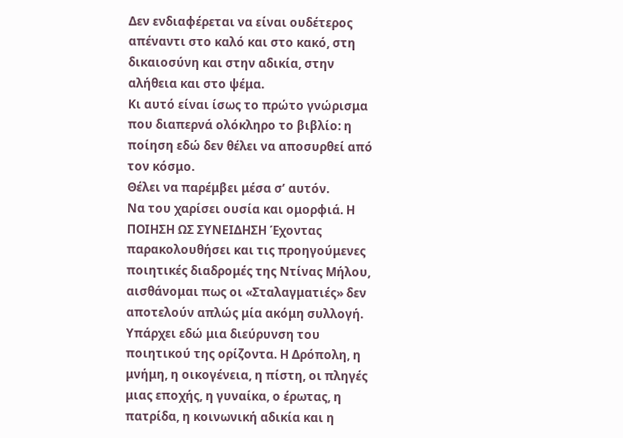Δεν ενδιαφέρεται να είναι ουδέτερος απέναντι στο καλό και στο κακό, στη δικαιοσύνη και στην αδικία, στην αλήθεια και στο ψέμα.
Κι αυτό είναι ίσως το πρώτο γνώρισμα που διαπερνά ολόκληρο το βιβλίο: η ποίηση εδώ δεν θέλει να αποσυρθεί από τον κόσμο.
Θέλει να παρέμβει μέσα σ’ αυτόν.
Να του χαρίσει ουσία και ομορφιά. Η ΠΟΙΗΣΗ ΩΣ ΣΥΝΕΙΔΗΣΗ Έχοντας παρακολουθήσει και τις προηγούμενες ποιητικές διαδρομές της Ντίνας Μήλου, αισθάνομαι πως οι «Σταλαγματιές» δεν αποτελούν απλώς μία ακόμη συλλογή.
Υπάρχει εδώ μια διεύρυνση του ποιητικού της ορίζοντα. Η Δρόπολη, η μνήμη, η οικογένεια, η πίστη, οι πληγές μιας εποχής, η γυναίκα, ο έρωτας, η πατρίδα, η κοινωνική αδικία και η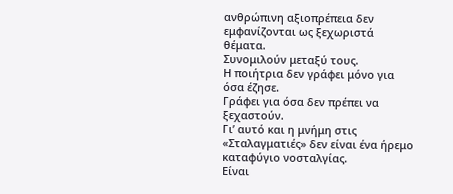ανθρώπινη αξιοπρέπεια δεν εμφανίζονται ως ξεχωριστά θέματα.
Συνομιλούν μεταξύ τους.
Η ποιήτρια δεν γράφει μόνο για όσα έζησε.
Γράφει για όσα δεν πρέπει να ξεχαστούν.
Γι’ αυτό και η μνήμη στις «Σταλαγματιές» δεν είναι ένα ήρεμο καταφύγιο νοσταλγίας.
Είναι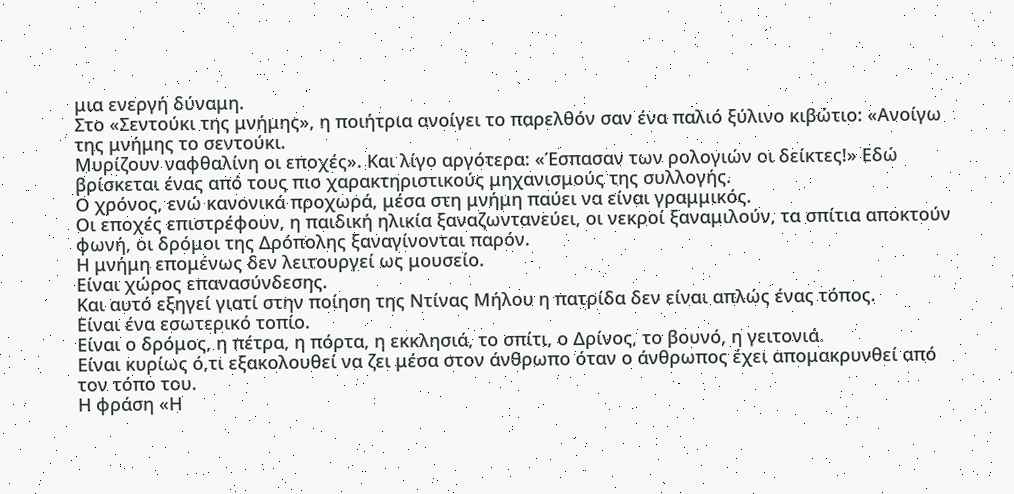μια ενεργή δύναμη.
Στο «Σεντούκι της μνήμης», η ποιήτρια ανοίγει το παρελθόν σαν ένα παλιό ξύλινο κιβώτιο: «Ανοίγω της μνήμης το σεντούκι.
Μυρίζουν ναφθαλίνη οι εποχές». Και λίγο αργότερα: «Έσπασαν των ρολογιών οι δείκτες!» Εδώ βρίσκεται ένας από τους πιο χαρακτηριστικούς μηχανισμούς της συλλογής.
Ο χρόνος, ενώ κανονικά προχωρά, μέσα στη μνήμη παύει να είναι γραμμικός.
Οι εποχές επιστρέφουν, η παιδική ηλικία ξαναζωντανεύει, οι νεκροί ξαναμιλούν, τα σπίτια αποκτούν φωνή, οι δρόμοι της Δρόπολης ξαναγίνονται παρόν.
Η μνήμη επομένως δεν λειτουργεί ως μουσείο.
Είναι χώρος επανασύνδεσης.
Και αυτό εξηγεί γιατί στην ποίηση της Ντίνας Μήλου η πατρίδα δεν είναι απλώς ένας τόπος.
Είναι ένα εσωτερικό τοπίο.
Είναι ο δρόμος, η πέτρα, η πόρτα, η εκκλησιά, το σπίτι, ο Δρίνος, το βουνό, η γειτονιά.
Είναι κυρίως ό,τι εξακολουθεί να ζει μέσα στον άνθρωπο όταν ο άνθρωπος έχει απομακρυνθεί από τον τόπο του.
Η φράση «Η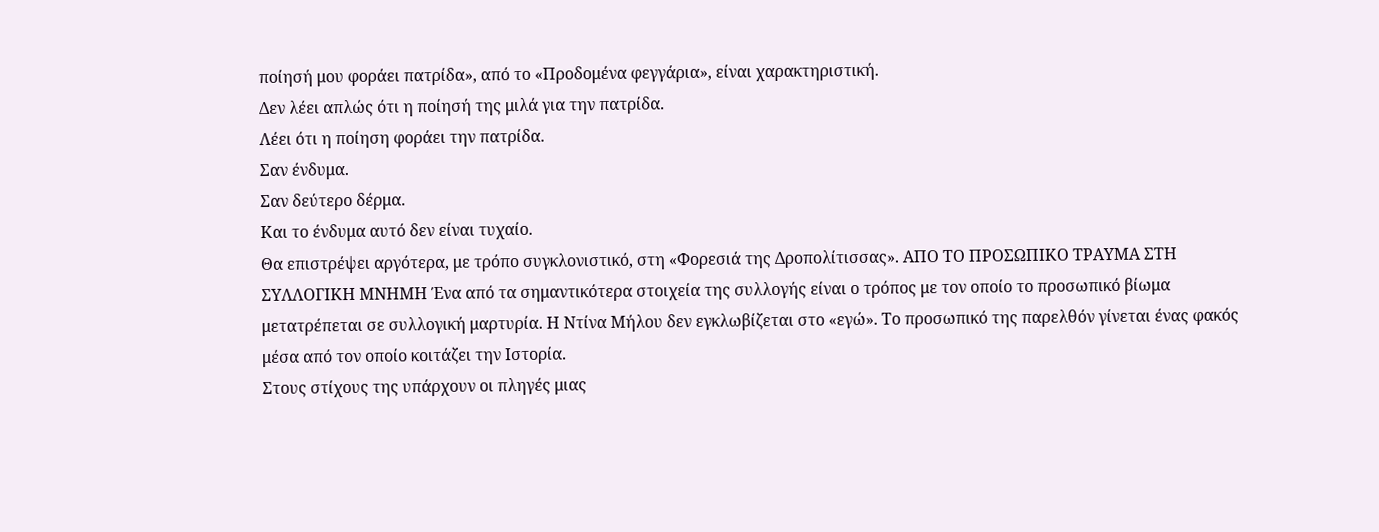ποίησή μου φοράει πατρίδα», από το «Προδομένα φεγγάρια», είναι χαρακτηριστική.
Δεν λέει απλώς ότι η ποίησή της μιλά για την πατρίδα.
Λέει ότι η ποίηση φοράει την πατρίδα.
Σαν ένδυμα.
Σαν δεύτερο δέρμα.
Και το ένδυμα αυτό δεν είναι τυχαίο.
Θα επιστρέψει αργότερα, με τρόπο συγκλονιστικό, στη «Φορεσιά της Δροπολίτισσας». ΑΠΟ ΤΟ ΠΡΟΣΩΠΙΚΟ ΤΡΑΥΜΑ ΣΤΗ ΣΥΛΛΟΓΙΚΗ ΜΝΗΜΗ Ένα από τα σημαντικότερα στοιχεία της συλλογής είναι ο τρόπος με τον οποίο το προσωπικό βίωμα μετατρέπεται σε συλλογική μαρτυρία. Η Ντίνα Μήλου δεν εγκλωβίζεται στο «εγώ». Το προσωπικό της παρελθόν γίνεται ένας φακός μέσα από τον οποίο κοιτάζει την Ιστορία.
Στους στίχους της υπάρχουν οι πληγές μιας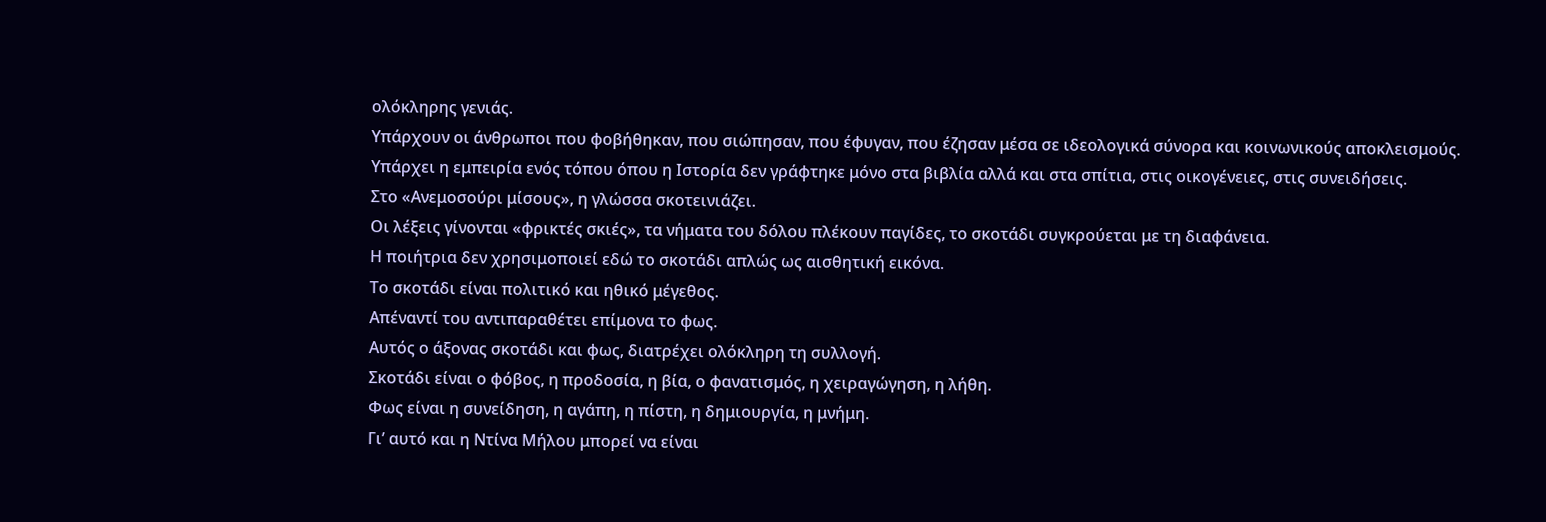ολόκληρης γενιάς.
Υπάρχουν οι άνθρωποι που φοβήθηκαν, που σιώπησαν, που έφυγαν, που έζησαν μέσα σε ιδεολογικά σύνορα και κοινωνικούς αποκλεισμούς.
Υπάρχει η εμπειρία ενός τόπου όπου η Ιστορία δεν γράφτηκε μόνο στα βιβλία αλλά και στα σπίτια, στις οικογένειες, στις συνειδήσεις.
Στο «Ανεμοσούρι μίσους», η γλώσσα σκοτεινιάζει.
Οι λέξεις γίνονται «φρικτές σκιές», τα νήματα του δόλου πλέκουν παγίδες, το σκοτάδι συγκρούεται με τη διαφάνεια.
Η ποιήτρια δεν χρησιμοποιεί εδώ το σκοτάδι απλώς ως αισθητική εικόνα.
Το σκοτάδι είναι πολιτικό και ηθικό μέγεθος.
Απέναντί του αντιπαραθέτει επίμονα το φως.
Αυτός ο άξονας σκοτάδι και φως, διατρέχει ολόκληρη τη συλλογή.
Σκοτάδι είναι ο φόβος, η προδοσία, η βία, ο φανατισμός, η χειραγώγηση, η λήθη.
Φως είναι η συνείδηση, η αγάπη, η πίστη, η δημιουργία, η μνήμη.
Γι’ αυτό και η Ντίνα Μήλου μπορεί να είναι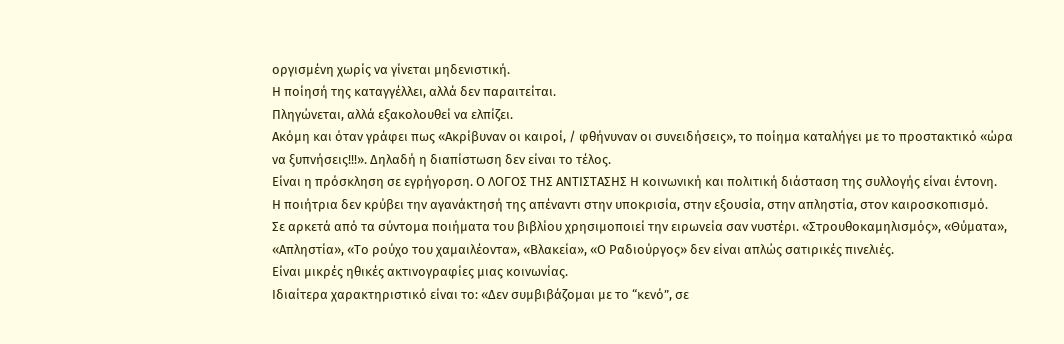οργισμένη χωρίς να γίνεται μηδενιστική.
Η ποίησή της καταγγέλλει, αλλά δεν παραιτείται.
Πληγώνεται, αλλά εξακολουθεί να ελπίζει.
Ακόμη και όταν γράφει πως «Ακρίβυναν οι καιροί, / φθήνυναν οι συνειδήσεις», το ποίημα καταλήγει με το προστακτικό «ώρα να ξυπνήσεις!!!». Δηλαδή η διαπίστωση δεν είναι το τέλος.
Είναι η πρόσκληση σε εγρήγορση. Ο ΛΟΓΟΣ ΤΗΣ ΑΝΤΙΣΤΑΣΗΣ Η κοινωνική και πολιτική διάσταση της συλλογής είναι έντονη.
Η ποιήτρια δεν κρύβει την αγανάκτησή της απέναντι στην υποκρισία, στην εξουσία, στην απληστία, στον καιροσκοπισμό.
Σε αρκετά από τα σύντομα ποιήματα του βιβλίου χρησιμοποιεί την ειρωνεία σαν νυστέρι. «Στρουθοκαμηλισμός», «Θύματα», «Απληστία», «Το ρούχο του χαμαιλέοντα», «Βλακεία», «Ο Ραδιούργος» δεν είναι απλώς σατιρικές πινελιές.
Είναι μικρές ηθικές ακτινογραφίες μιας κοινωνίας.
Ιδιαίτερα χαρακτηριστικό είναι το: «Δεν συμβιβάζομαι με το “κενό”, σε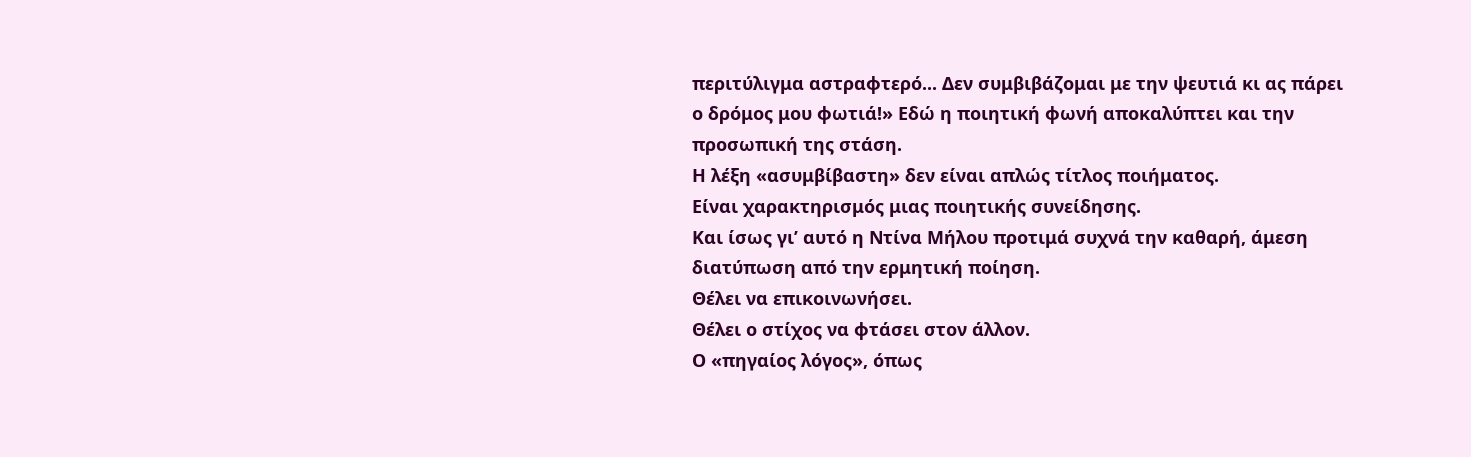περιτύλιγμα αστραφτερό... Δεν συμβιβάζομαι με την ψευτιά κι ας πάρει ο δρόμος μου φωτιά!» Εδώ η ποιητική φωνή αποκαλύπτει και την προσωπική της στάση.
Η λέξη «ασυμβίβαστη» δεν είναι απλώς τίτλος ποιήματος.
Είναι χαρακτηρισμός μιας ποιητικής συνείδησης.
Και ίσως γι’ αυτό η Ντίνα Μήλου προτιμά συχνά την καθαρή, άμεση διατύπωση από την ερμητική ποίηση.
Θέλει να επικοινωνήσει.
Θέλει ο στίχος να φτάσει στον άλλον.
Ο «πηγαίος λόγος», όπως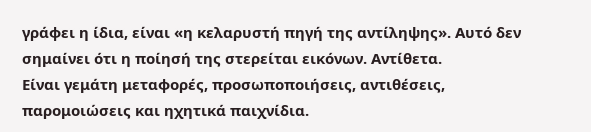γράφει η ίδια, είναι «η κελαρυστή πηγή της αντίληψης». Αυτό δεν σημαίνει ότι η ποίησή της στερείται εικόνων. Αντίθετα.
Είναι γεμάτη μεταφορές, προσωποποιήσεις, αντιθέσεις, παρομοιώσεις και ηχητικά παιχνίδια.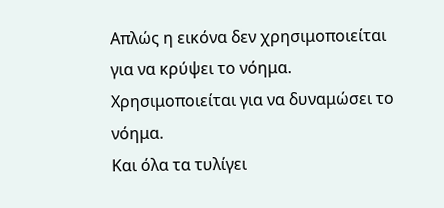Απλώς η εικόνα δεν χρησιμοποιείται για να κρύψει το νόημα.
Χρησιμοποιείται για να δυναμώσει το νόημα.
Και όλα τα τυλίγει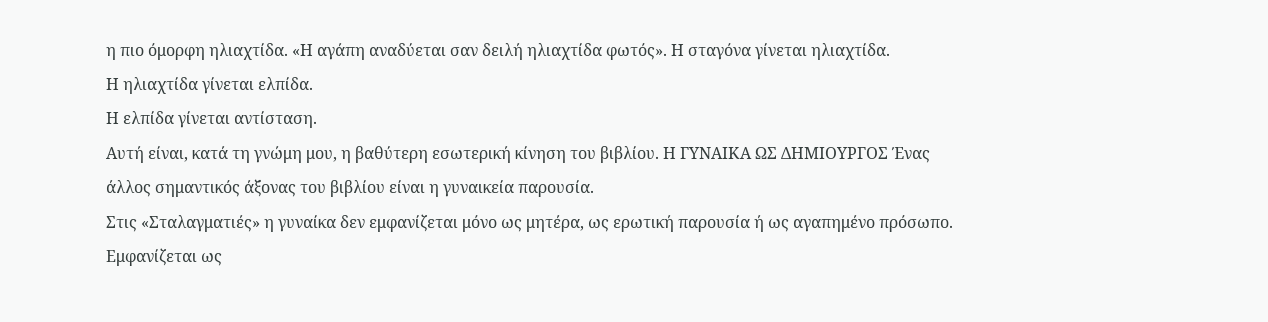η πιο όμορφη ηλιαχτίδα. «Η αγάπη αναδύεται σαν δειλή ηλιαχτίδα φωτός». Η σταγόνα γίνεται ηλιαχτίδα.
Η ηλιαχτίδα γίνεται ελπίδα.
Η ελπίδα γίνεται αντίσταση.
Αυτή είναι, κατά τη γνώμη μου, η βαθύτερη εσωτερική κίνηση του βιβλίου. Η ΓΥΝΑΙΚΑ ΩΣ ΔΗΜΙΟΥΡΓΟΣ Ένας άλλος σημαντικός άξονας του βιβλίου είναι η γυναικεία παρουσία.
Στις «Σταλαγματιές» η γυναίκα δεν εμφανίζεται μόνο ως μητέρα, ως ερωτική παρουσία ή ως αγαπημένο πρόσωπο.
Εμφανίζεται ως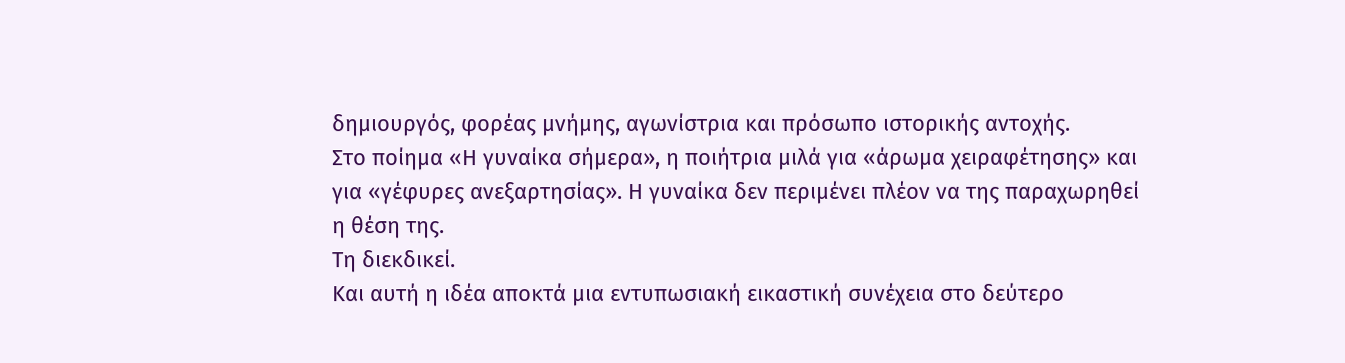δημιουργός, φορέας μνήμης, αγωνίστρια και πρόσωπο ιστορικής αντοχής.
Στο ποίημα «Η γυναίκα σήμερα», η ποιήτρια μιλά για «άρωμα χειραφέτησης» και για «γέφυρες ανεξαρτησίας». Η γυναίκα δεν περιμένει πλέον να της παραχωρηθεί η θέση της.
Τη διεκδικεί.
Και αυτή η ιδέα αποκτά μια εντυπωσιακή εικαστική συνέχεια στο δεύτερο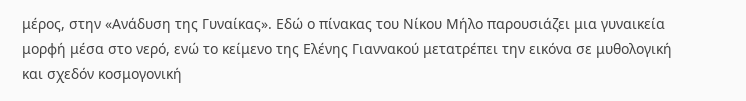μέρος, στην «Ανάδυση της Γυναίκας». Εδώ ο πίνακας του Νίκου Μήλο παρουσιάζει μια γυναικεία μορφή μέσα στο νερό, ενώ το κείμενο της Ελένης Γιαννακού μετατρέπει την εικόνα σε μυθολογική και σχεδόν κοσμογονική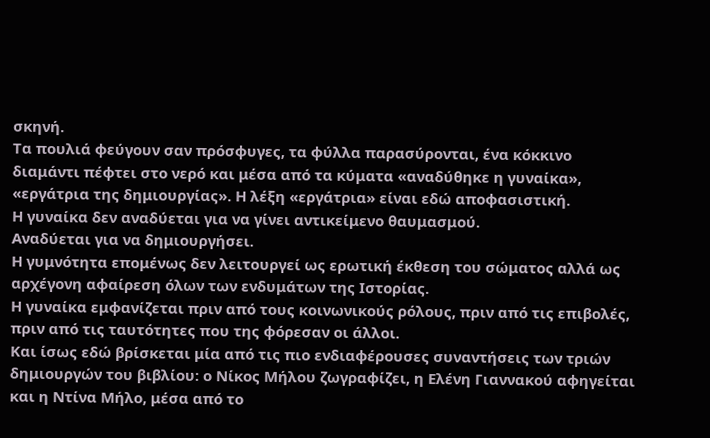σκηνή.
Τα πουλιά φεύγουν σαν πρόσφυγες, τα φύλλα παρασύρονται, ένα κόκκινο διαμάντι πέφτει στο νερό και μέσα από τα κύματα «αναδύθηκε η γυναίκα», «εργάτρια της δημιουργίας». Η λέξη «εργάτρια» είναι εδώ αποφασιστική.
Η γυναίκα δεν αναδύεται για να γίνει αντικείμενο θαυμασμού.
Αναδύεται για να δημιουργήσει.
Η γυμνότητα επομένως δεν λειτουργεί ως ερωτική έκθεση του σώματος αλλά ως αρχέγονη αφαίρεση όλων των ενδυμάτων της Ιστορίας.
Η γυναίκα εμφανίζεται πριν από τους κοινωνικούς ρόλους, πριν από τις επιβολές, πριν από τις ταυτότητες που της φόρεσαν οι άλλοι.
Και ίσως εδώ βρίσκεται μία από τις πιο ενδιαφέρουσες συναντήσεις των τριών δημιουργών του βιβλίου: ο Νίκος Μήλου ζωγραφίζει, η Ελένη Γιαννακού αφηγείται και η Ντίνα Μήλο, μέσα από το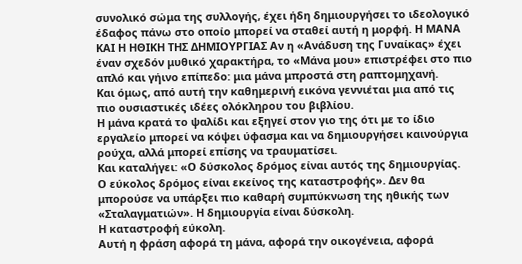συνολικό σώμα της συλλογής, έχει ήδη δημιουργήσει το ιδεολογικό έδαφος πάνω στο οποίο μπορεί να σταθεί αυτή η μορφή. Η ΜΑΝΑ ΚΑΙ Η ΗΘΙΚΗ ΤΗΣ ΔΗΜΙΟΥΡΓΙΑΣ Αν η «Ανάδυση της Γυναίκας» έχει έναν σχεδόν μυθικό χαρακτήρα, το «Μάνα μου» επιστρέφει στο πιο απλό και γήινο επίπεδο: μια μάνα μπροστά στη ραπτομηχανή.
Και όμως, από αυτή την καθημερινή εικόνα γεννιέται μια από τις πιο ουσιαστικές ιδέες ολόκληρου του βιβλίου.
Η μάνα κρατά το ψαλίδι και εξηγεί στον γιο της ότι με το ίδιο εργαλείο μπορεί να κόψει ύφασμα και να δημιουργήσει καινούργια ρούχα, αλλά μπορεί επίσης να τραυματίσει.
Και καταλήγει: «Ο δύσκολος δρόμος είναι αυτός της δημιουργίας.
Ο εύκολος δρόμος είναι εκείνος της καταστροφής». Δεν θα μπορούσε να υπάρξει πιο καθαρή συμπύκνωση της ηθικής των «Σταλαγματιών». Η δημιουργία είναι δύσκολη.
Η καταστροφή εύκολη.
Αυτή η φράση αφορά τη μάνα, αφορά την οικογένεια, αφορά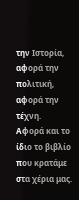την Ιστορία, αφορά την πολιτική, αφορά την τέχνη.
Αφορά και το ίδιο το βιβλίο που κρατάμε στα χέρια μας.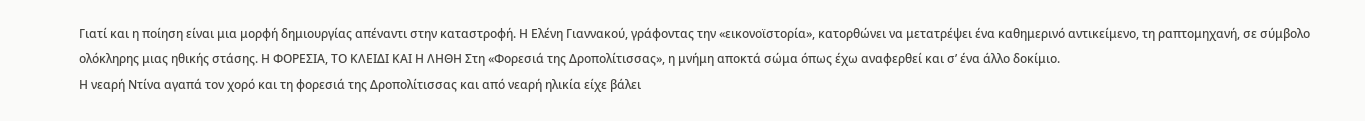Γιατί και η ποίηση είναι μια μορφή δημιουργίας απέναντι στην καταστροφή. Η Ελένη Γιαννακού, γράφοντας την «εικονοϊστορία», κατορθώνει να μετατρέψει ένα καθημερινό αντικείμενο, τη ραπτομηχανή, σε σύμβολο ολόκληρης μιας ηθικής στάσης. Η ΦΟΡΕΣΙΑ, ΤΟ ΚΛΕΙΔΙ ΚΑΙ Η ΛΗΘΗ Στη «Φορεσιά της Δροπολίτισσας», η μνήμη αποκτά σώμα όπως έχω αναφερθεί και σ’ ένα άλλο δοκίμιο.
Η νεαρή Ντίνα αγαπά τον χορό και τη φορεσιά της Δροπολίτισσας και από νεαρή ηλικία είχε βάλει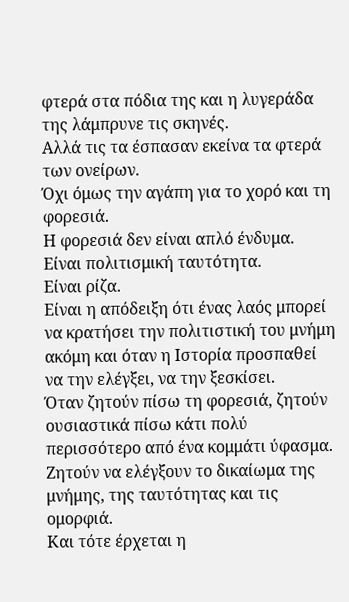φτερά στα πόδια της και η λυγεράδα της λάμπρυνε τις σκηνές.
Αλλά τις τα έσπασαν εκείνα τα φτερά των ονείρων.
Όχι όμως την αγάπη για το χορό και τη φορεσιά.
Η φορεσιά δεν είναι απλό ένδυμα.
Είναι πολιτισμική ταυτότητα.
Είναι ρίζα.
Είναι η απόδειξη ότι ένας λαός μπορεί να κρατήσει την πολιτιστική του μνήμη ακόμη και όταν η Ιστορία προσπαθεί να την ελέγξει, να την ξεσκίσει.
Όταν ζητούν πίσω τη φορεσιά, ζητούν ουσιαστικά πίσω κάτι πολύ περισσότερο από ένα κομμάτι ύφασμα.
Ζητούν να ελέγξουν το δικαίωμα της μνήμης, της ταυτότητας και τις ομορφιά.
Και τότε έρχεται η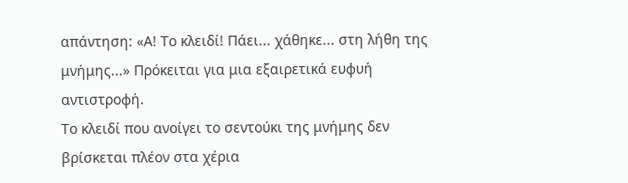απάντηση: «Α! Το κλειδί! Πάει... χάθηκε... στη λήθη της μνήμης...» Πρόκειται για μια εξαιρετικά ευφυή αντιστροφή.
Το κλειδί που ανοίγει το σεντούκι της μνήμης δεν βρίσκεται πλέον στα χέρια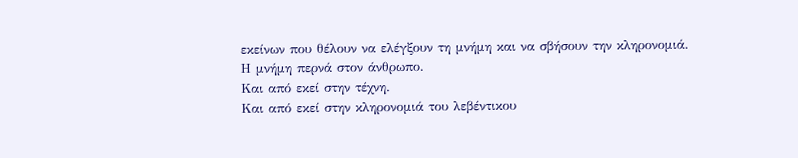εκείνων που θέλουν να ελέγξουν τη μνήμη και να σβήσουν την κληρονομιά.
Η μνήμη περνά στον άνθρωπο.
Και από εκεί στην τέχνη.
Και από εκεί στην κληρονομιά του λεβέντικου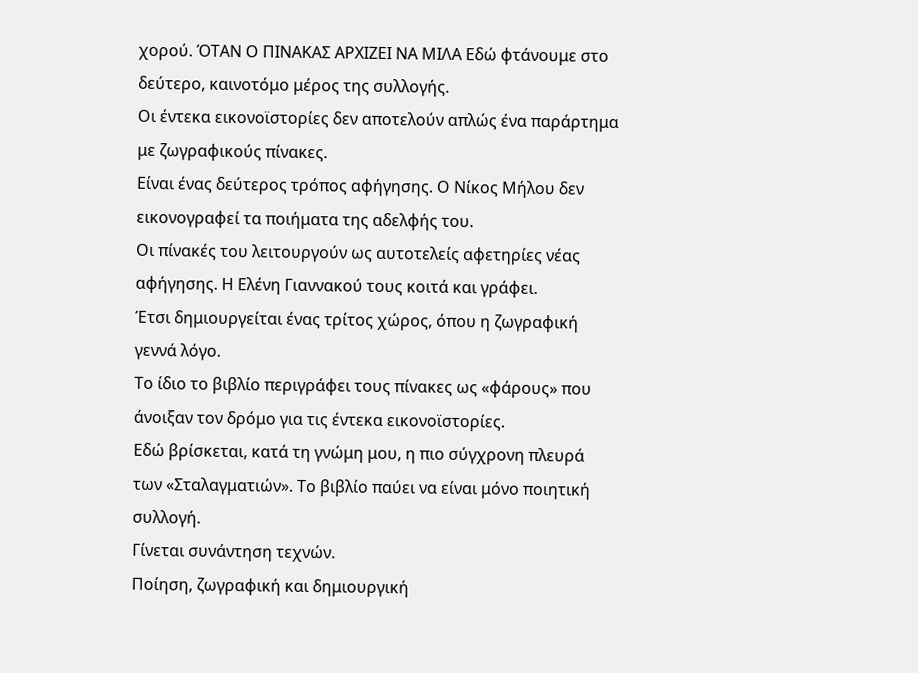χορού. ΌΤΑΝ Ο ΠΙΝΑΚΑΣ ΑΡΧΙΖΕΙ ΝΑ ΜΙΛΑ Εδώ φτάνουμε στο δεύτερο, καινοτόμο μέρος της συλλογής.
Οι έντεκα εικονοϊστορίες δεν αποτελούν απλώς ένα παράρτημα με ζωγραφικούς πίνακες.
Είναι ένας δεύτερος τρόπος αφήγησης. Ο Νίκος Μήλου δεν εικονογραφεί τα ποιήματα της αδελφής του.
Οι πίνακές του λειτουργούν ως αυτοτελείς αφετηρίες νέας αφήγησης. Η Ελένη Γιαννακού τους κοιτά και γράφει.
Έτσι δημιουργείται ένας τρίτος χώρος, όπου η ζωγραφική γεννά λόγο.
Το ίδιο το βιβλίο περιγράφει τους πίνακες ως «φάρους» που άνοιξαν τον δρόμο για τις έντεκα εικονοϊστορίες.
Εδώ βρίσκεται, κατά τη γνώμη μου, η πιο σύγχρονη πλευρά των «Σταλαγματιών». Το βιβλίο παύει να είναι μόνο ποιητική συλλογή.
Γίνεται συνάντηση τεχνών.
Ποίηση, ζωγραφική και δημιουργική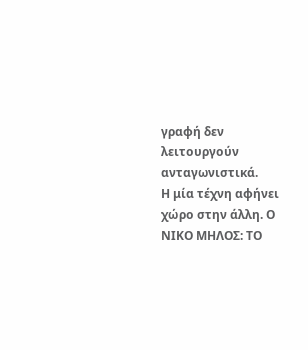γραφή δεν λειτουργούν ανταγωνιστικά.
Η μία τέχνη αφήνει χώρο στην άλλη. Ο ΝΙΚΟ ΜΗΛΟΣ: ΤΟ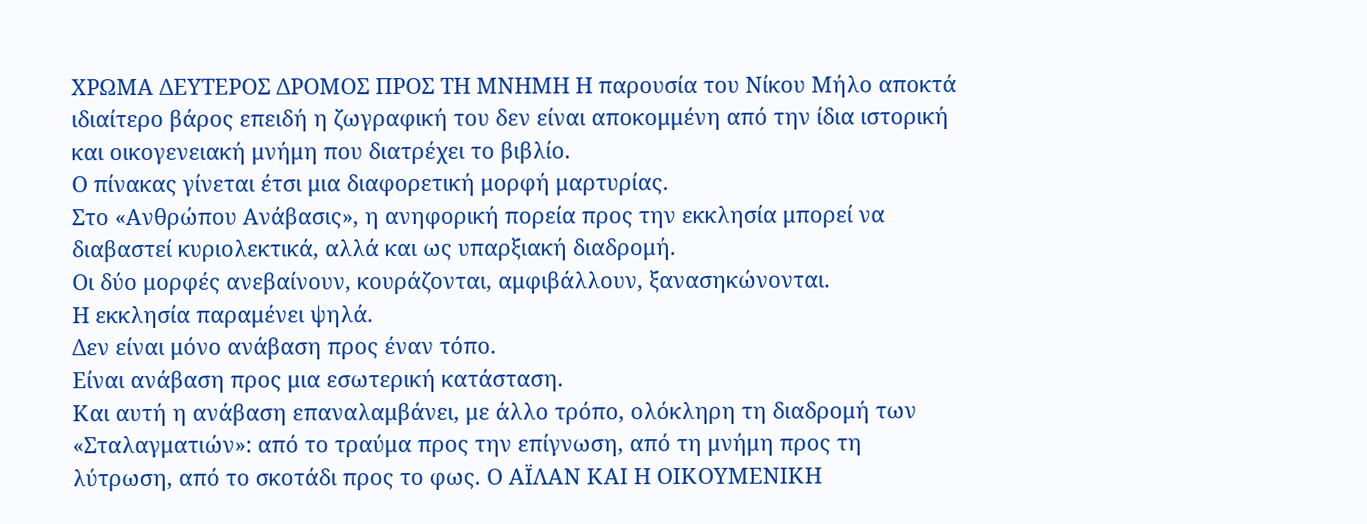ΧΡΩΜΑ ΔΕΥΤΕΡΟΣ ΔΡΟΜΟΣ ΠΡΟΣ ΤΗ ΜΝΗΜΗ Η παρουσία του Νίκου Μήλο αποκτά ιδιαίτερο βάρος επειδή η ζωγραφική του δεν είναι αποκομμένη από την ίδια ιστορική και οικογενειακή μνήμη που διατρέχει το βιβλίο.
Ο πίνακας γίνεται έτσι μια διαφορετική μορφή μαρτυρίας.
Στο «Ανθρώπου Ανάβασις», η ανηφορική πορεία προς την εκκλησία μπορεί να διαβαστεί κυριολεκτικά, αλλά και ως υπαρξιακή διαδρομή.
Οι δύο μορφές ανεβαίνουν, κουράζονται, αμφιβάλλουν, ξανασηκώνονται.
Η εκκλησία παραμένει ψηλά.
Δεν είναι μόνο ανάβαση προς έναν τόπο.
Είναι ανάβαση προς μια εσωτερική κατάσταση.
Και αυτή η ανάβαση επαναλαμβάνει, με άλλο τρόπο, ολόκληρη τη διαδρομή των «Σταλαγματιών»: από το τραύμα προς την επίγνωση, από τη μνήμη προς τη λύτρωση, από το σκοτάδι προς το φως. Ο ΑΪΛΑΝ ΚΑΙ Η ΟΙΚΟΥΜΕΝΙΚΗ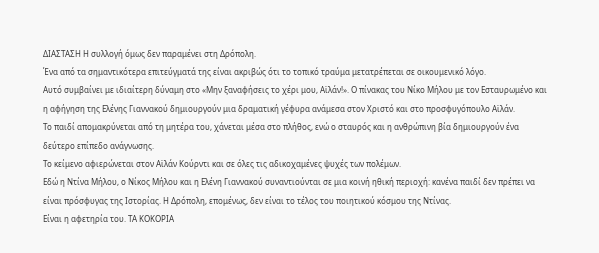ΔΙΑΣΤΑΣΗ Η συλλογή όμως δεν παραμένει στη Δρόπολη.
Ένα από τα σημαντικότερα επιτεύγματά της είναι ακριβώς ότι το τοπικό τραύμα μετατρέπεται σε οικουμενικό λόγο.
Αυτό συμβαίνει με ιδιαίτερη δύναμη στο «Μην ξαναφήσεις το χέρι μου, Αϊλάν!». Ο πίνακας του Νίκο Μήλου με τον Εσταυρωμένο και η αφήγηση της Ελένης Γιαννακού δημιουργούν μια δραματική γέφυρα ανάμεσα στον Χριστό και στο προσφυγόπουλο Αϊλάν.
Το παιδί απομακρύνεται από τη μητέρα του, χάνεται μέσα στο πλήθος, ενώ ο σταυρός και η ανθρώπινη βία δημιουργούν ένα δεύτερο επίπεδο ανάγνωσης.
Το κείμενο αφιερώνεται στον Αϊλάν Κούρντι και σε όλες τις αδικοχαμένες ψυχές των πολέμων.
Εδώ η Ντίνα Μήλου, ο Νίκος Μήλου και η Ελένη Γιαννακού συναντιούνται σε μια κοινή ηθική περιοχή: κανένα παιδί δεν πρέπει να είναι πρόσφυγας της Ιστορίας. Η Δρόπολη, επομένως, δεν είναι το τέλος του ποιητικού κόσμου της Ντίνας.
Είναι η αφετηρία του. ΤΑ ΚΟΚΟΡΙΑ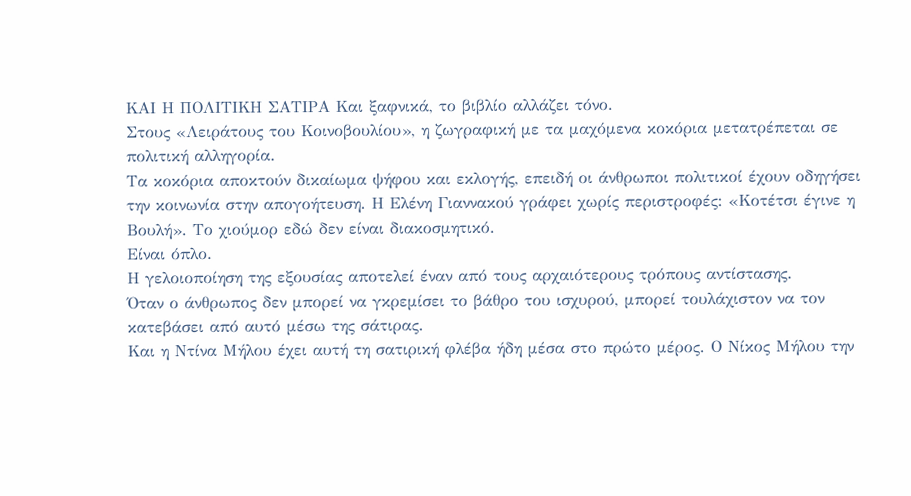ΚΑΙ Η ΠΟΛΙΤΙΚΗ ΣΑΤΙΡΑ Και ξαφνικά, το βιβλίο αλλάζει τόνο.
Στους «Λειράτους του Κοινοβουλίου», η ζωγραφική με τα μαχόμενα κοκόρια μετατρέπεται σε πολιτική αλληγορία.
Τα κοκόρια αποκτούν δικαίωμα ψήφου και εκλογής, επειδή οι άνθρωποι πολιτικοί έχουν οδηγήσει την κοινωνία στην απογοήτευση. Η Ελένη Γιαννακού γράφει χωρίς περιστροφές: «Κοτέτσι έγινε η Βουλή». Το χιούμορ εδώ δεν είναι διακοσμητικό.
Είναι όπλο.
Η γελοιοποίηση της εξουσίας αποτελεί έναν από τους αρχαιότερους τρόπους αντίστασης.
Όταν ο άνθρωπος δεν μπορεί να γκρεμίσει το βάθρο του ισχυρού, μπορεί τουλάχιστον να τον κατεβάσει από αυτό μέσω της σάτιρας.
Και η Ντίνα Μήλου έχει αυτή τη σατιρική φλέβα ήδη μέσα στο πρώτο μέρος. Ο Νίκος Μήλου την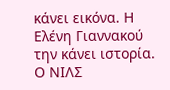κάνει εικόνα. Η Ελένη Γιαννακού την κάνει ιστορία. Ο ΝΙΛΣ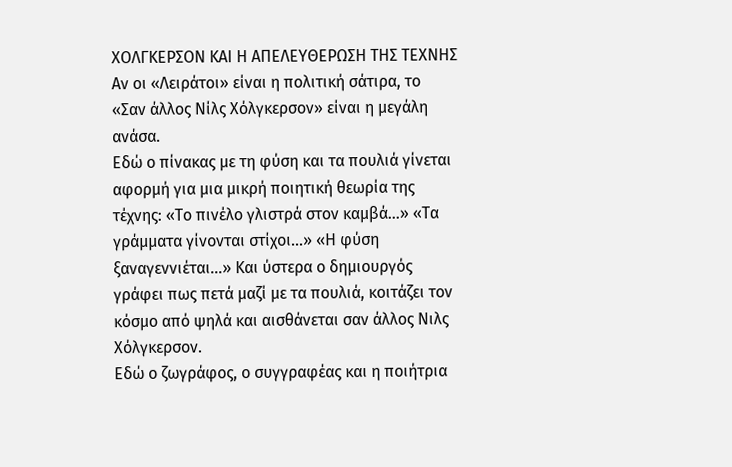ΧΟΛΓΚΕΡΣΟΝ ΚΑΙ Η ΑΠΕΛΕΥΘΕΡΩΣΗ ΤΗΣ ΤΕΧΝΗΣ Αν οι «Λειράτοι» είναι η πολιτική σάτιρα, το «Σαν άλλος Νίλς Χόλγκερσον» είναι η μεγάλη ανάσα.
Εδώ ο πίνακας με τη φύση και τα πουλιά γίνεται αφορμή για μια μικρή ποιητική θεωρία της τέχνης: «Το πινέλο γλιστρά στον καμβά…» «Τα γράμματα γίνονται στίχοι…» «Η φύση ξαναγεννιέται…» Και ύστερα ο δημιουργός γράφει πως πετά μαζί με τα πουλιά, κοιτάζει τον κόσμο από ψηλά και αισθάνεται σαν άλλος Νιλς Χόλγκερσον.
Εδώ ο ζωγράφος, ο συγγραφέας και η ποιήτρια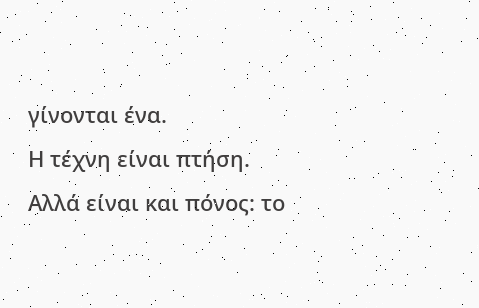γίνονται ένα.
Η τέχνη είναι πτήση.
Αλλά είναι και πόνος: το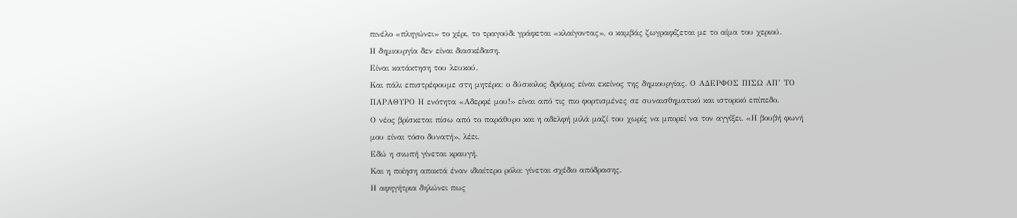πινέλο «πληγώνει» το χέρι, το τραγούδι γράφεται «κλαίγοντας», ο καμβάς ζωγραφίζεται με το αίμα του χεριού.
Η δημιουργία δεν είναι διασκέδαση.
Είναι κατάκτηση του λευκού.
Και πάλι επιστρέφουμε στη μητέρα: ο δύσκολος δρόμος είναι εκείνος της δημιουργίας. Ο ΑΔΕΡΦΟΣ ΠΙΣΩ ΑΠ’ ΤΟ ΠΑΡΑΘΥΡΟ Η ενότητα «Αδερφέ μου!» είναι από τις πιο φορτισμένες σε συναισθηματικό και ιστορικό επίπεδο.
Ο νέος βρίσκεται πίσω από το παράθυρο και η αδελφή μιλά μαζί του χωρίς να μπορεί να τον αγγίξει. «Η βουβή φωνή μου είναι τόσο δυνατή», λέει.
Εδώ η σιωπή γίνεται κραυγή.
Και η ποίηση αποκτά έναν ιδιαίτερο ρόλο: γίνεται σχέδιο απόδρασης.
Η αφηγήτρια δηλώνει πως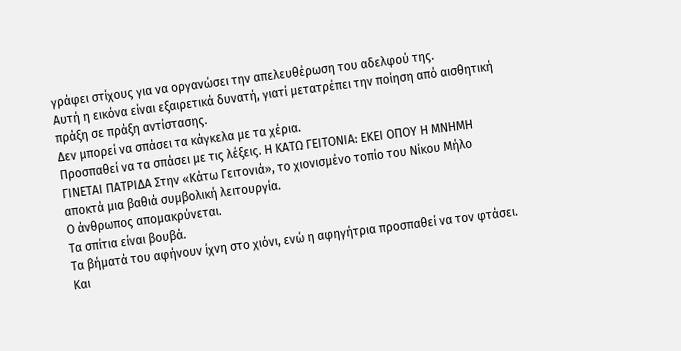γράφει στίχους για να οργανώσει την απελευθέρωση του αδελφού της.
Αυτή η εικόνα είναι εξαιρετικά δυνατή, γιατί μετατρέπει την ποίηση από αισθητική πράξη σε πράξη αντίστασης.
Δεν μπορεί να σπάσει τα κάγκελα με τα χέρια.
Προσπαθεί να τα σπάσει με τις λέξεις. Η ΚΑΤΩ ΓΕΙΤΟΝΙΑ: ΕΚΕΙ ΟΠΟΥ Η ΜΝΗΜΗ ΓΙΝΕΤΑΙ ΠΑΤΡΙΔΑ Στην «Κάτω Γειτονιά», το χιονισμένο τοπίο του Νίκου Μήλο αποκτά μια βαθιά συμβολική λειτουργία.
Ο άνθρωπος απομακρύνεται.
Τα σπίτια είναι βουβά.
Τα βήματά του αφήνουν ίχνη στο χιόνι, ενώ η αφηγήτρια προσπαθεί να τον φτάσει.
Και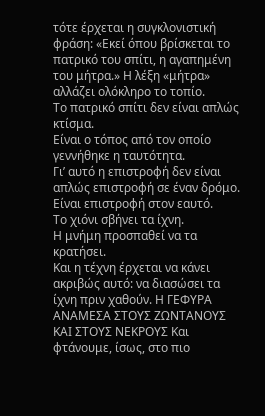τότε έρχεται η συγκλονιστική φράση: «Εκεί όπου βρίσκεται το πατρικό του σπίτι, η αγαπημένη του μήτρα.» Η λέξη «μήτρα» αλλάζει ολόκληρο το τοπίο.
Το πατρικό σπίτι δεν είναι απλώς κτίσμα.
Είναι ο τόπος από τον οποίο γεννήθηκε η ταυτότητα.
Γι’ αυτό η επιστροφή δεν είναι απλώς επιστροφή σε έναν δρόμο.
Είναι επιστροφή στον εαυτό.
Το χιόνι σβήνει τα ίχνη.
Η μνήμη προσπαθεί να τα κρατήσει.
Και η τέχνη έρχεται να κάνει ακριβώς αυτό: να διασώσει τα ίχνη πριν χαθούν. Η ΓΕΦΥΡΑ ΑΝΑΜΕΣΑ ΣΤΟΥΣ ΖΩΝΤΑΝΟΥΣ ΚΑΙ ΣΤΟΥΣ ΝΕΚΡΟΥΣ Και φτάνουμε, ίσως, στο πιο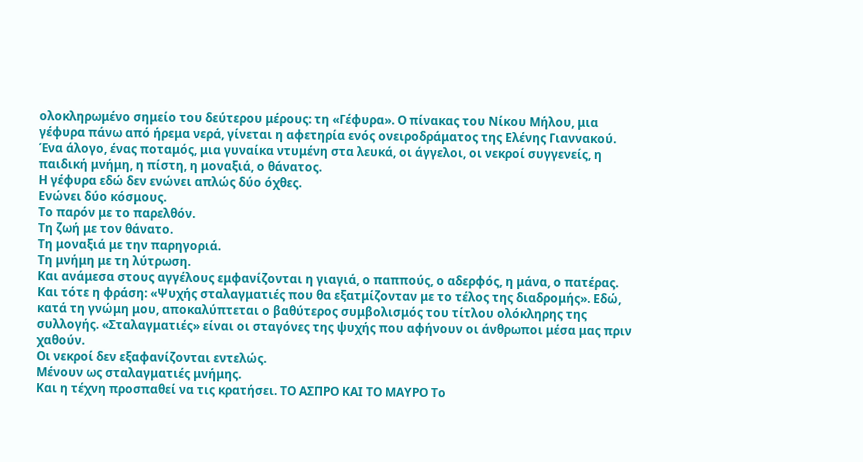ολοκληρωμένο σημείο του δεύτερου μέρους: τη «Γέφυρα». Ο πίνακας του Νίκου Μήλου, μια γέφυρα πάνω από ήρεμα νερά, γίνεται η αφετηρία ενός ονειροδράματος της Ελένης Γιαννακού.
Ένα άλογο, ένας ποταμός, μια γυναίκα ντυμένη στα λευκά, οι άγγελοι, οι νεκροί συγγενείς, η παιδική μνήμη, η πίστη, η μοναξιά, ο θάνατος.
Η γέφυρα εδώ δεν ενώνει απλώς δύο όχθες.
Ενώνει δύο κόσμους.
Το παρόν με το παρελθόν.
Τη ζωή με τον θάνατο.
Τη μοναξιά με την παρηγοριά.
Τη μνήμη με τη λύτρωση.
Και ανάμεσα στους αγγέλους εμφανίζονται η γιαγιά, ο παππούς, ο αδερφός, η μάνα, ο πατέρας.
Και τότε η φράση: «Ψυχής σταλαγματιές που θα εξατμίζονταν με το τέλος της διαδρομής». Εδώ, κατά τη γνώμη μου, αποκαλύπτεται ο βαθύτερος συμβολισμός του τίτλου ολόκληρης της συλλογής. «Σταλαγματιές» είναι οι σταγόνες της ψυχής που αφήνουν οι άνθρωποι μέσα μας πριν χαθούν.
Οι νεκροί δεν εξαφανίζονται εντελώς.
Μένουν ως σταλαγματιές μνήμης.
Και η τέχνη προσπαθεί να τις κρατήσει. ΤΟ ΑΣΠΡΟ ΚΑΙ ΤΟ ΜΑΥΡΟ Το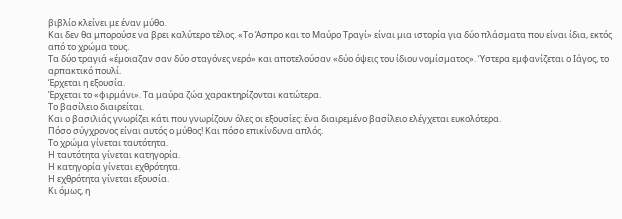βιβλίο κλείνει με έναν μύθο.
Και δεν θα μπορούσε να βρει καλύτερο τέλος. «Το Άσπρο και το Μαύρο Τραγί» είναι μια ιστορία για δύο πλάσματα που είναι ίδια, εκτός από το χρώμα τους.
Τα δύο τραγιά «έμοιαζαν σαν δύο σταγόνες νερό» και αποτελούσαν «δύο όψεις του ίδιου νομίσματος». Ύστερα εμφανίζεται ο Ιάγος, το αρπακτικό πουλί.
Έρχεται η εξουσία.
Έρχεται το «φιρμάνι». Τα μαύρα ζώα χαρακτηρίζονται κατώτερα.
Το βασίλειο διαιρείται.
Και ο βασιλιάς γνωρίζει κάτι που γνωρίζουν όλες οι εξουσίες: ένα διαιρεμένο βασίλειο ελέγχεται ευκολότερα.
Πόσο σύγχρονος είναι αυτός ο μύθος! Και πόσο επικίνδυνα απλός.
Το χρώμα γίνεται ταυτότητα.
Η ταυτότητα γίνεται κατηγορία.
Η κατηγορία γίνεται εχθρότητα.
Η εχθρότητα γίνεται εξουσία.
Κι όμως, η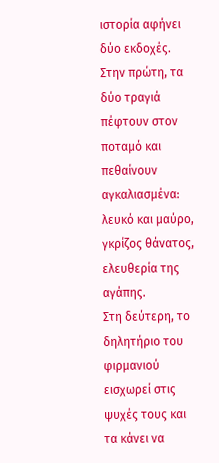ιστορία αφήνει δύο εκδοχές.
Στην πρώτη, τα δύο τραγιά πέφτουν στον ποταμό και πεθαίνουν αγκαλιασμένα: λευκό και μαύρο, γκρίζος θάνατος, ελευθερία της αγάπης.
Στη δεύτερη, το δηλητήριο του φιρμανιού εισχωρεί στις ψυχές τους και τα κάνει να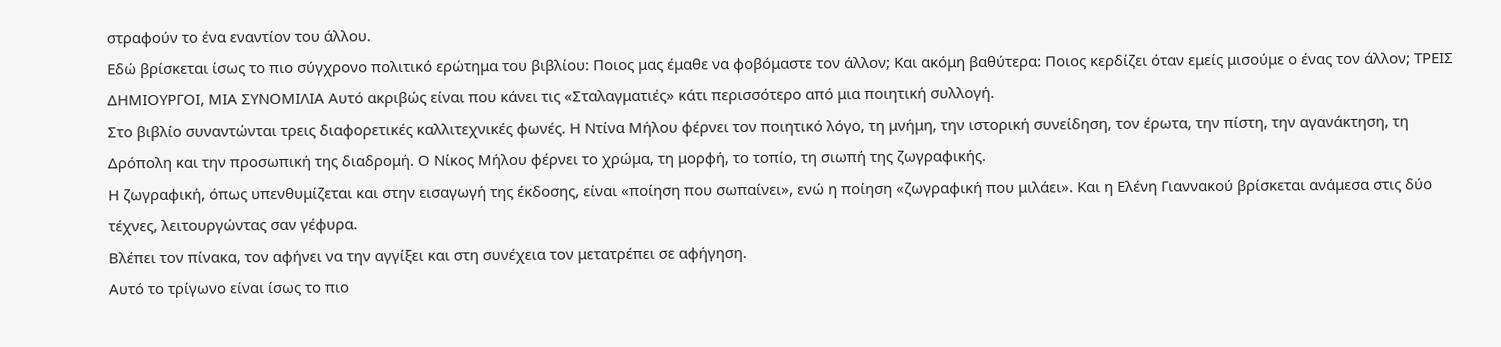στραφούν το ένα εναντίον του άλλου.
Εδώ βρίσκεται ίσως το πιο σύγχρονο πολιτικό ερώτημα του βιβλίου: Ποιος μας έμαθε να φοβόμαστε τον άλλον; Και ακόμη βαθύτερα: Ποιος κερδίζει όταν εμείς μισούμε ο ένας τον άλλον; ΤΡΕΙΣ ΔΗΜΙΟΥΡΓΟΙ, ΜΙΑ ΣΥΝΟΜΙΛΙΑ Αυτό ακριβώς είναι που κάνει τις «Σταλαγματιές» κάτι περισσότερο από μια ποιητική συλλογή.
Στο βιβλίο συναντώνται τρεις διαφορετικές καλλιτεχνικές φωνές. Η Ντίνα Μήλου φέρνει τον ποιητικό λόγο, τη μνήμη, την ιστορική συνείδηση, τον έρωτα, την πίστη, την αγανάκτηση, τη Δρόπολη και την προσωπική της διαδρομή. Ο Νίκος Μήλου φέρνει το χρώμα, τη μορφή, το τοπίο, τη σιωπή της ζωγραφικής.
Η ζωγραφική, όπως υπενθυμίζεται και στην εισαγωγή της έκδοσης, είναι «ποίηση που σωπαίνει», ενώ η ποίηση «ζωγραφική που μιλάει». Και η Ελένη Γιαννακού βρίσκεται ανάμεσα στις δύο τέχνες, λειτουργώντας σαν γέφυρα.
Βλέπει τον πίνακα, τον αφήνει να την αγγίξει και στη συνέχεια τον μετατρέπει σε αφήγηση.
Αυτό το τρίγωνο είναι ίσως το πιο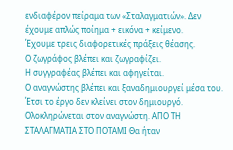ενδιαφέρον πείραμα των «Σταλαγματιών». Δεν έχουμε απλώς ποίημα + εικόνα + κείμενο.
Έχουμε τρεις διαφορετικές πράξεις θέασης.
Ο ζωγράφος βλέπει και ζωγραφίζει.
Η συγγραφέας βλέπει και αφηγείται.
Ο αναγνώστης βλέπει και ξαναδημιουργεί μέσα του.
Έτσι το έργο δεν κλείνει στον δημιουργό.
Ολοκληρώνεται στον αναγνώστη. ΑΠΟ ΤΗ ΣΤΑΛΑΓΜΑΤΙΑ ΣΤΟ ΠΟΤΑΜΙ Θα ήταν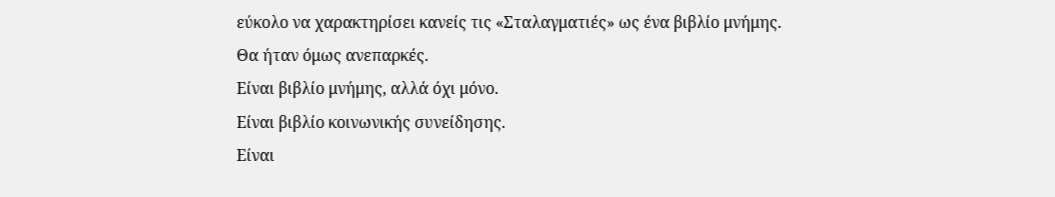εύκολο να χαρακτηρίσει κανείς τις «Σταλαγματιές» ως ένα βιβλίο μνήμης.
Θα ήταν όμως ανεπαρκές.
Είναι βιβλίο μνήμης, αλλά όχι μόνο.
Είναι βιβλίο κοινωνικής συνείδησης.
Είναι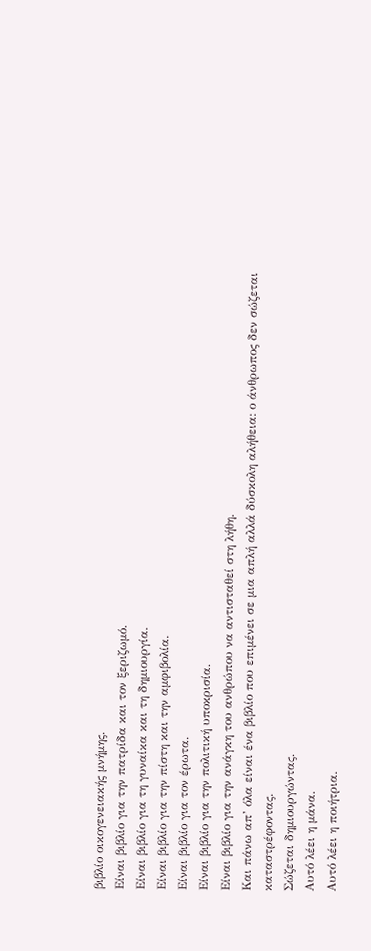βιβλίο οικογενειακής μνήμης.
Είναι βιβλίο για την πατρίδα και τον ξεριζωμό.
Είναι βιβλίο για τη γυναίκα και τη δημιουργία.
Είναι βιβλίο για την πίστη και την αμφιβολία.
Είναι βιβλίο για τον έρωτα.
Είναι βιβλίο για την πολιτική υποκρισία.
Είναι βιβλίο για την ανάγκη του ανθρώπου να αντισταθεί στη λήθη.
Και πάνω απ’ όλα είναι ένα βιβλίο που επιμένει σε μια απλή αλλά δύσκολη αλήθεια: ο άνθρωπος δεν σώζεται καταστρέφοντας.
Σώζεται δημιουργώντας.
Αυτό λέει η μάνα.
Αυτό λέει η ποιήτρια.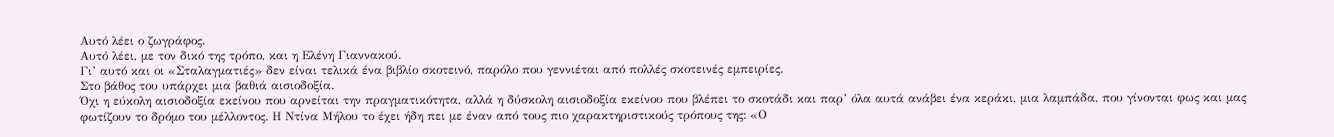Αυτό λέει ο ζωγράφος.
Αυτό λέει, με τον δικό της τρόπο, και η Ελένη Γιαννακού.
Γι’ αυτό και οι «Σταλαγματιές» δεν είναι τελικά ένα βιβλίο σκοτεινό, παρόλο που γεννιέται από πολλές σκοτεινές εμπειρίες.
Στο βάθος του υπάρχει μια βαθιά αισιοδοξία.
Όχι η εύκολη αισιοδοξία εκείνου που αρνείται την πραγματικότητα, αλλά η δύσκολη αισιοδοξία εκείνου που βλέπει το σκοτάδι και παρ’ όλα αυτά ανάβει ένα κεράκι, μια λαμπάδα, που γίνονται φως και μας φωτίζουν το δρόμο του μέλλοντος. Η Ντίνα Μήλου το έχει ήδη πει με έναν από τους πιο χαρακτηριστικούς τρόπους της: «Ο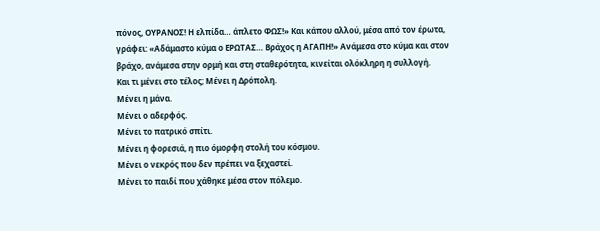πόνος, ΟΥΡΑΝΟΣ! Η ελπίδα… άπλετο ΦΩΣ!» Και κάπου αλλού, μέσα από τον έρωτα, γράφει: «Αδάμαστο κύμα ο ΕΡΩΤΑΣ… Βράχος η ΑΓΑΠΗ!» Ανάμεσα στο κύμα και στον βράχο, ανάμεσα στην ορμή και στη σταθερότητα, κινείται ολόκληρη η συλλογή.
Και τι μένει στο τέλος; Μένει η Δρόπολη.
Μένει η μάνα.
Μένει ο αδερφός.
Μένει το πατρικό σπίτι.
Μένει η φορεσιά, η πιο όμορφη στολή του κόσμου.
Μένει ο νεκρός που δεν πρέπει να ξεχαστεί.
Μένει το παιδί που χάθηκε μέσα στον πόλεμο.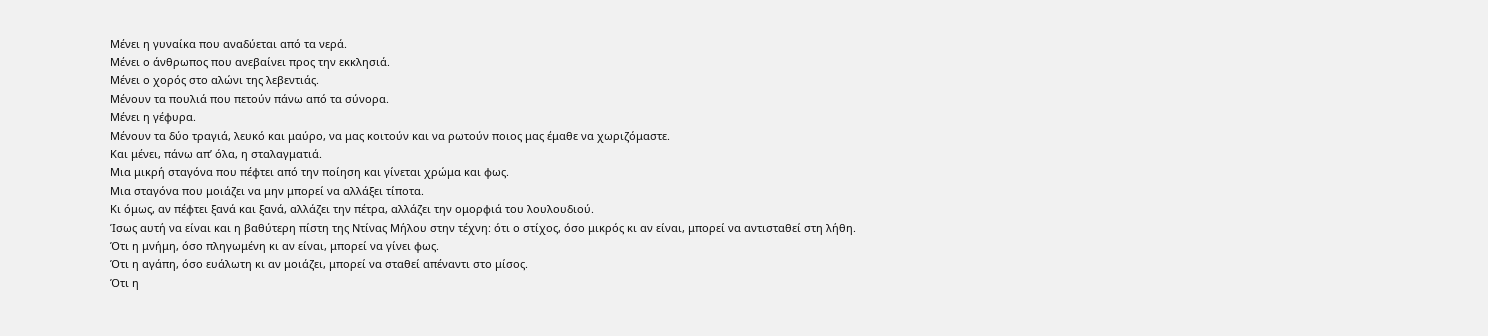Μένει η γυναίκα που αναδύεται από τα νερά.
Μένει ο άνθρωπος που ανεβαίνει προς την εκκλησιά.
Μένει ο χορός στο αλώνι της λεβεντιάς.
Μένουν τα πουλιά που πετούν πάνω από τα σύνορα.
Μένει η γέφυρα.
Μένουν τα δύο τραγιά, λευκό και μαύρο, να μας κοιτούν και να ρωτούν ποιος μας έμαθε να χωριζόμαστε.
Και μένει, πάνω απ’ όλα, η σταλαγματιά.
Μια μικρή σταγόνα που πέφτει από την ποίηση και γίνεται χρώμα και φως.
Μια σταγόνα που μοιάζει να μην μπορεί να αλλάξει τίποτα.
Κι όμως, αν πέφτει ξανά και ξανά, αλλάζει την πέτρα, αλλάζει την ομορφιά του λουλουδιού.
Ίσως αυτή να είναι και η βαθύτερη πίστη της Ντίνας Μήλου στην τέχνη: ότι ο στίχος, όσο μικρός κι αν είναι, μπορεί να αντισταθεί στη λήθη.
Ότι η μνήμη, όσο πληγωμένη κι αν είναι, μπορεί να γίνει φως.
Ότι η αγάπη, όσο ευάλωτη κι αν μοιάζει, μπορεί να σταθεί απέναντι στο μίσος.
Ότι η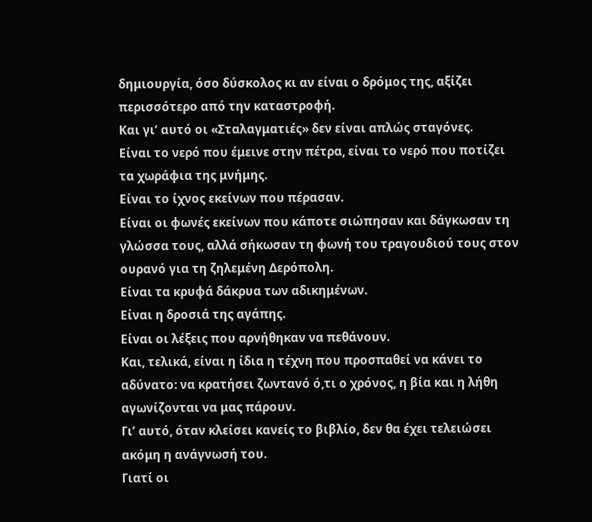δημιουργία, όσο δύσκολος κι αν είναι ο δρόμος της, αξίζει περισσότερο από την καταστροφή.
Και γι’ αυτό οι «Σταλαγματιές» δεν είναι απλώς σταγόνες.
Είναι το νερό που έμεινε στην πέτρα, είναι το νερό που ποτίζει τα χωράφια της μνήμης.
Είναι το ίχνος εκείνων που πέρασαν.
Είναι οι φωνές εκείνων που κάποτε σιώπησαν και δάγκωσαν τη γλώσσα τους, αλλά σήκωσαν τη φωνή του τραγουδιού τους στον ουρανό για τη ζηλεμένη Δερόπολη.
Είναι τα κρυφά δάκρυα των αδικημένων.
Είναι η δροσιά της αγάπης.
Είναι οι λέξεις που αρνήθηκαν να πεθάνουν.
Και, τελικά, είναι η ίδια η τέχνη που προσπαθεί να κάνει το αδύνατο: να κρατήσει ζωντανό ό,τι ο χρόνος, η βία και η λήθη αγωνίζονται να μας πάρουν.
Γι’ αυτό, όταν κλείσει κανείς το βιβλίο, δεν θα έχει τελειώσει ακόμη η ανάγνωσή του.
Γιατί οι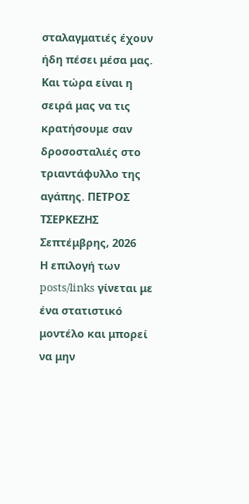σταλαγματιές έχουν ήδη πέσει μέσα μας.
Και τώρα είναι η σειρά μας να τις κρατήσουμε σαν δροσοσταλιές στο τριαντάφυλλο της αγάπης. ΠΕΤΡΟΣ ΤΣΕΡΚΕΖΗΣ Σεπτέμβρης, 2026
Η επιλογή των posts/links γίνεται με ένα στατιστικό μοντέλο και μπορεί να μην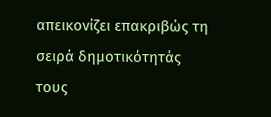απεικονίζει επακριβώς τη σειρά δημοτικότητάς τους